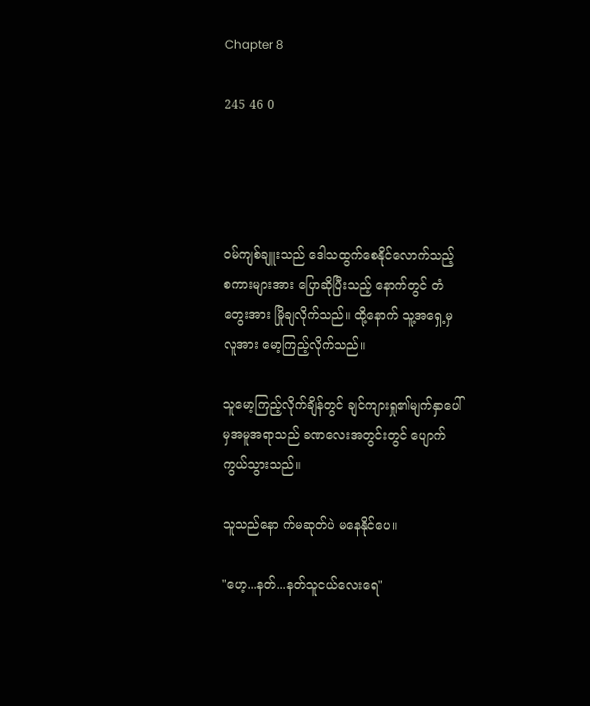Chapter 8

245 46 0




ဝမ်ကျစ်ချူးသည် ဒေါသထွက်စေနိုင်လောက်သည့် စကားများအား ပြောဆိုပြီးသည့် နောက်တွင် တံတွေးအား မြိုချလိုက်သည်။ ထို့နောက် သူ့အရှေ့မှလူအား မော့ကြည့်လိုက်သည်။

သူမော့ကြည့်လိုက်ချိန်တွင် ချင်ကျားရှု၏မျက်နှာပေါ်မှအမူအရာသည် ခဏလေးအတွင်းတွင် ပျောက်ကွယ်သွားသည်။

သူသည်နော က်မဆုတ်ပဲ မနေနိုင်ပေ။

"ဟေ့...နတ်...နတ်သူငယ်လေးရေ"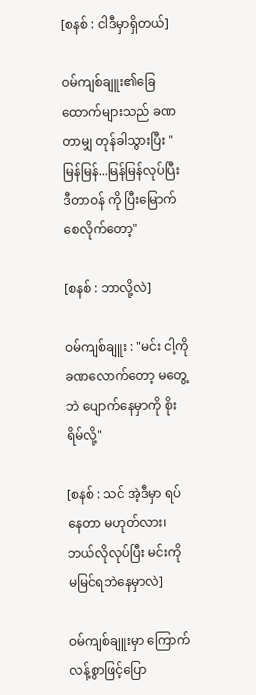[စနစ် : ငါဒီမှာရှိတယ်]

ဝမ်ကျစ်ချူး၏ခြေထောက်များသည် ခဏတာမျှ တုန်ခါသွားပြီး "မြန်မြန်...မြန်မြန်လုပ်ပြီး ဒီတာဝန် ကို ပြီးမြောက်စေလိုက်တော့"

[စနစ် : ဘာလို့လဲ]

ဝမ်ကျစ်ချူး : "မင်း ငါ့ကို ခဏလောက်တော့ မတွေ့ဘဲ ပျောက်နေမှာကို စိုးရိမ်လို့"

[စနစ် : သင် အဲ့ဒီမှာ ရပ်နေတာ မဟုတ်လား၊ ဘယ်လိုလုပ်ပြီး မင်းကို မမြင်ရဘဲနေမှာလဲ]

ဝမ်ကျစ်ချူးမှာ ကြောက်လန့်စွာဖြင့်ပြော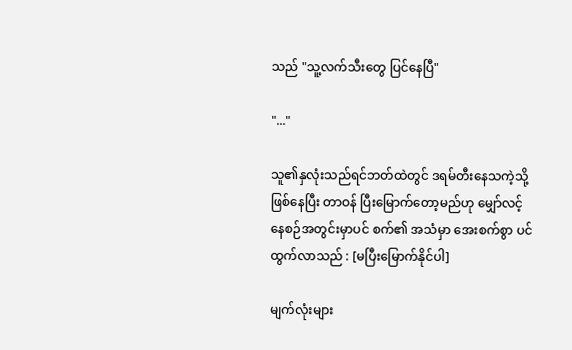သည် "သူ့လက်သီးတွေ ပြင်နေပြီ"

"..."

သူ၏နှလုံးသည်ရင်ဘတ်ထဲတွင် ဒရမ်တီးနေသကဲ့သို့ဖြစ်နေပြီး တာဝန် ပြီးမြောက်တော့မည်ဟု မျှော်လင့် နေစဉ်အတွင်းမှာပင် စက်၏ အသံမှာ အေးစက်စွာ ပင်ထွက်လာသည် : [မပြီးမြောက်နိုင်ပါ]

မျက်လုံးများ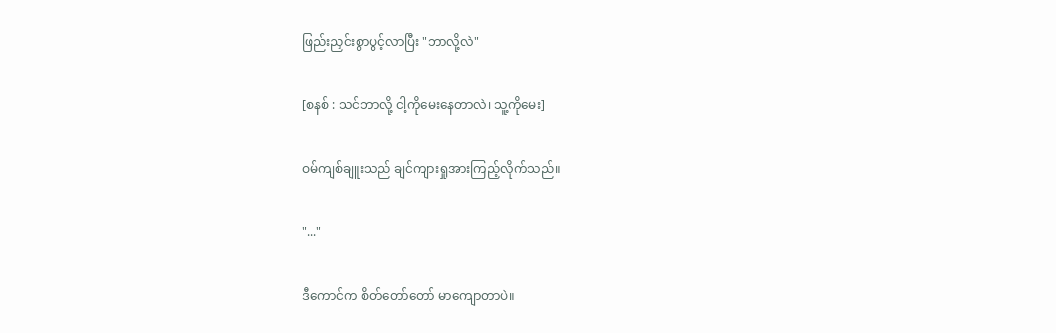ဖြည်းညှင်းစွာပွင့်လာပြီး "ဘာလို့လဲ"

[စနစ် : သင်ဘာလို့ ငါ့ကိုမေးနေတာလဲ၊ သူ့ကိုမေး]

ဝမ်ကျစ်ချူးသည် ချင်ကျားရှုအားကြည့်လိုက်သည်။

"..."

ဒီကောင်က စိတ်တော်တော် မာကျောတာပဲ။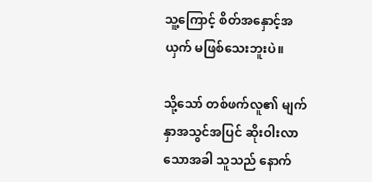သူ့ကြောင့် စိတ်အနှောင့်အယှက် မဖြစ်သေးဘူးပဲ။

သို့သော် တစ်ဖက်လူ၏ မျက်နှာအသွင်အပြင် ဆိုးဝါးလာသောအခါ သူသည် နောက်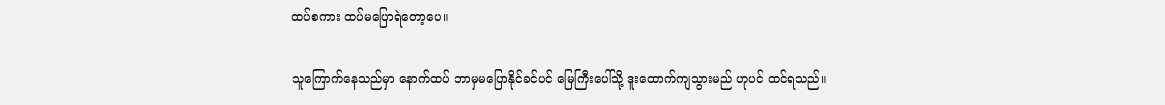ထပ်စကား ထပ်မပြောရဲတော့ပေ။

သူကြောက်နေသည်မှာ နောက်ထပ် ဘာမှမပြောနိုင်ခင်ပင် မြေကြီးပေါ်သို့ ဒူးထောက်ကျသွားမည် ဟုပင် ထင်ရသည်။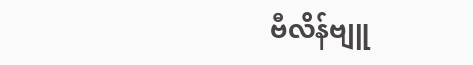ဗီလိန်ဗျူ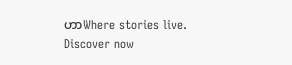ဟာWhere stories live. Discover now